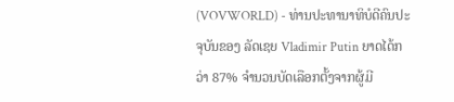(VOVWORLD) - ທ່ານປະທານາທິບໍດີຄົນປະຈຸບັນຂອງ ລັດເຊຍ Vladimir Putin ຍາດໄດ້ກວ່າ 87% ຈຳນວນບັດເລືອກຕັ້ງຈາກຜູ້ມີ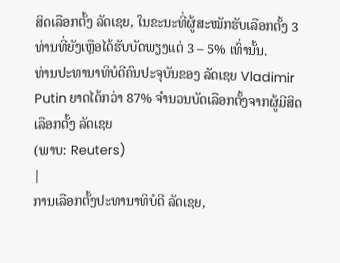ສິດເລືອກຕັ້ງ ລັດເຊຍ, ໃນຂະນະທີ່ຜູ້ສະໝັກຮັບເລືອກຕັ້ງ 3 ທ່ານທີ່ຍັງເຫຼືອໄດ້ຮັບບັດພຽງແຕ່ 3 – 5% ເທົ່ານັ້ນ.
ທ່ານປະທານາທິບໍດີຄົນປະຈຸບັນຂອງ ລັດເຊຍ Vladimir Putin ຍາດໄດ້ກວ່າ 87% ຈຳນວນບັດເລືອກຕັ້ງຈາກຜູ້ມີສິດເລືອກຕັ້ງ ລັດເຊຍ
(ພາບ: Reuters)
|
ການເລືອກຕັ້ງປະທານາທິບໍດີ ລັດເຊຍ,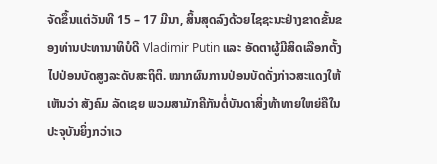ຈັດຂຶ້ນແຕ່ວັນທີ 15 – 17 ມີນາ, ສິ້ນສຸດລົງດ້ວຍໄຊຊະນະຢ່າງຂາດຂັ້ນຂອງທ່ານປະທານາທິບໍດີ Vladimir Putin ແລະ ອັດຕາຜູ້ມີສິດເລືອກຕັ້ງໄປປ່ອນບັດສູງລະດັບສະຖິຕິ. ໝາກຜົນການປ່ອນບັດດັ່ງກ່າວສະແດງໃຫ້ເຫັນວ່າ ສັງຄົມ ລັດເຊຍ ພວມສາມັກຄີກັນຕໍ່ບັນດາສິ່ງທ້າທາຍໃຫຍ່ຄືໃນປະຈຸບັນຍິ່ງກວ່າເວ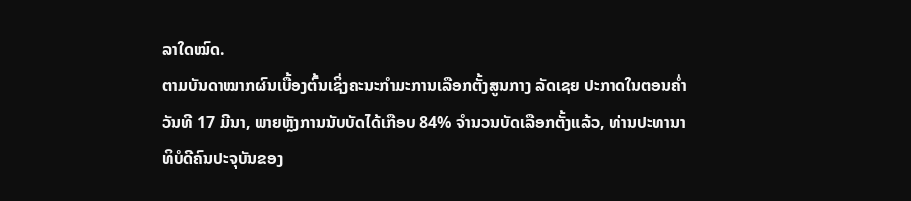ລາໃດໝົດ.
ຕາມບັນດາໝາກຜົນເບື້ອງຕົ້ນເຊິ່ງຄະນະກຳມະການເລືອກຕັ້ງສູນກາງ ລັດເຊຍ ປະກາດໃນຕອນຄ່ຳວັນທີ 17 ມີນາ, ພາຍຫຼັງການນັບບັດໄດ້ເກືອບ 84% ຈຳນວນບັດເລືອກຕັ້ງແລ້ວ, ທ່ານປະທານາທິບໍດີຄົນປະຈຸບັນຂອງ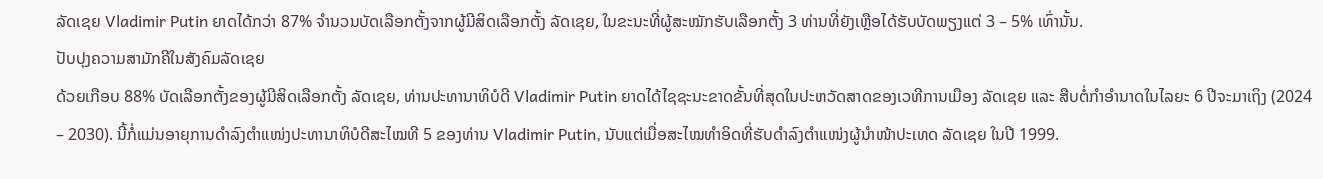ລັດເຊຍ Vladimir Putin ຍາດໄດ້ກວ່າ 87% ຈຳນວນບັດເລືອກຕັ້ງຈາກຜູ້ມີສິດເລືອກຕັ້ງ ລັດເຊຍ, ໃນຂະນະທີ່ຜູ້ສະໝັກຮັບເລືອກຕັ້ງ 3 ທ່ານທີ່ຍັງເຫຼືອໄດ້ຮັບບັດພຽງແຕ່ 3 – 5% ເທົ່ານັ້ນ.
ປັບປຸງຄວາມສາມັກຄີໃນສັງຄົມລັດເຊຍ
ດ້ວຍເກືອບ 88% ບັດເລືອກຕັ້ງຂອງຜູ້ມີສິດເລືອກຕັ້ງ ລັດເຊຍ, ທ່ານປະທານາທິບໍດີ Vladimir Putin ຍາດໄດ້ໄຊຊະນະຂາດຂັ້ນທີ່ສຸດໃນປະຫວັດສາດຂອງເວທີການເມືອງ ລັດເຊຍ ແລະ ສືບຕໍ່ກຳອຳນາດໃນໄລຍະ 6 ປີຈະມາເຖິງ (2024 – 2030). ນີ້ກໍ່ແມ່ນອາຍຸການດຳລົງຕຳແໜ່ງປະທານາທິບໍດີສະໄໝທີ 5 ຂອງທ່ານ Vladimir Putin, ນັບແຕ່ເມື່ອສະໄໝທຳອິດທີ່ຮັບດຳລົງຕຳແໜ່ງຜູ້ນຳໜ້າປະເທດ ລັດເຊຍ ໃນປີ 1999.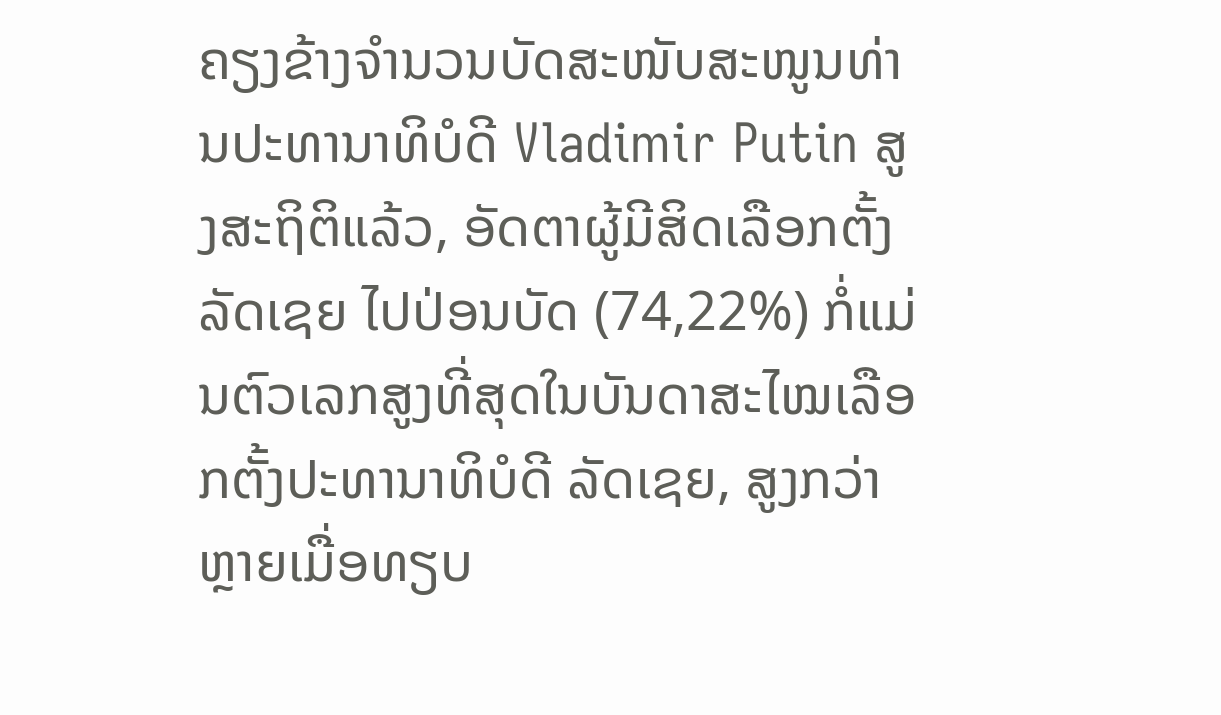ຄຽງຂ້າງຈຳນວນບັດສະໜັບສະໜູນທ່ານປະທານາທິບໍດີ Vladimir Putin ສູງສະຖິຕິແລ້ວ, ອັດຕາຜູ້ມີສິດເລືອກຕັ້ງ ລັດເຊຍ ໄປປ່ອນບັດ (74,22%) ກໍ່ແມ່ນຕົວເລກສູງທີ່ສຸດໃນບັນດາສະໄໝເລືອກຕັ້ງປະທານາທິບໍດີ ລັດເຊຍ, ສູງກວ່າຫຼາຍເມື່ອທຽບ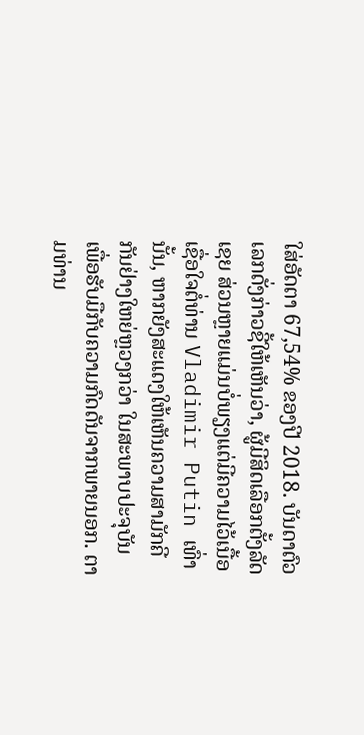ໃສ່ອັດຕາ 67,54% ຂອງປີ 2018. ບັນດາຕົວເລກດັ່ງກ່າວຊີ້ໃຫ້ເຫັນວ່າ, ຜູ້ມີສິດເລືອກຕັ້ງລັດເຊຍ ສ່ວນຫຼາຍແມ່ນບໍ່ພຽງແຕ່ມີຄວາມໄວ້ເນື້ອເຊື່ອໃຈຕໍ່ທ່ານ Vladimir Putin ເທົ່ານັ້ນ, ຫາກຍັງສະແດງໃຫ້ເຫັນຄວາມສາມັກຄີກັນຢ່າງໃຫຍ່ຫຼວງກວ່າ ໃນສະພາບປະຈຸບັນ ເພື່ອຮັບມືກັບຄວາມກົດດັນຈາກພາຍນອກ. ຕາມທ່ານ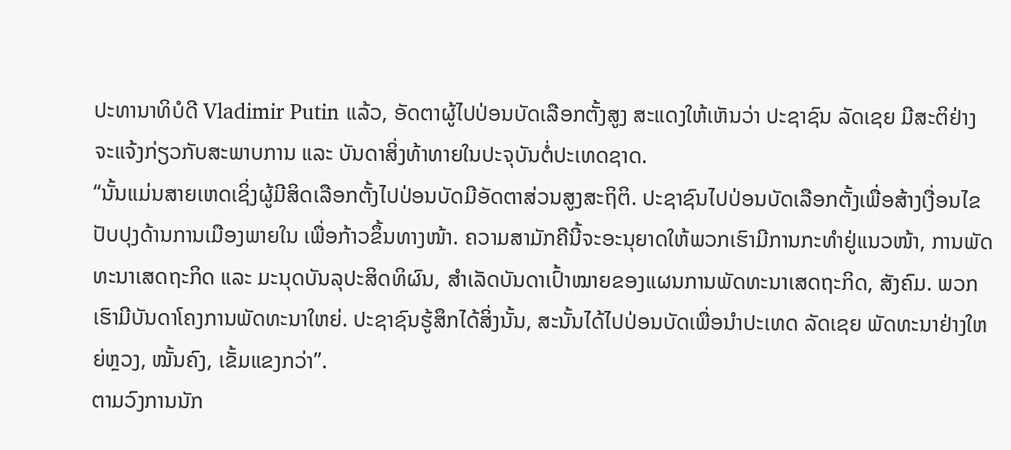ປະທານາທິບໍດີ Vladimir Putin ແລ້ວ, ອັດຕາຜູ້ໄປປ່ອນບັດເລືອກຕັ້ງສູງ ສະແດງໃຫ້ເຫັນວ່າ ປະຊາຊົນ ລັດເຊຍ ມີສະຕິຢ່າງຈະແຈ້ງກ່ຽວກັບສະພາບການ ແລະ ບັນດາສິ່ງທ້າທາຍໃນປະຈຸບັນຕໍ່ປະເທດຊາດ.
“ນັ້ນແມ່ນສາຍເຫດເຊິ່ງຜູ້ມີສິດເລືອກຕັ້ງໄປປ່ອນບັດມີອັດຕາສ່ວນສູງສະຖິຕິ. ປະຊາຊົນໄປປ່ອນບັດເລືອກຕັ້ງເພື່ອສ້າງເງື່ອນໄຂປັບປຸງດ້ານການເມືອງພາຍໃນ ເພື່ອກ້າວຂຶ້ນທາງໜ້າ. ຄວາມສາມັກຄີນີ້ຈະອະນຸຍາດໃຫ້ພວກເຮົາມີການກະທຳຢູ່ແນວໜ້າ, ການພັດທະນາເສດຖະກິດ ແລະ ມະນຸດບັນລຸປະສິດທິຜົນ, ສຳເລັດບັນດາເປົ້າໝາຍຂອງແຜນການພັດທະນາເສດຖະກິດ, ສັງຄົມ. ພວກເຮົາມີບັນດາໂຄງການພັດທະນາໃຫຍ່. ປະຊາຊົນຮູ້ສຶກໄດ້ສິ່ງນັ້ນ, ສະນັ້ນໄດ້ໄປປ່ອນບັດເພື່ອນຳປະເທດ ລັດເຊຍ ພັດທະນາຢ່າງໃຫຍ່ຫຼວງ, ໝັ້ນຄົງ, ເຂັ້ມແຂງກວ່າ”.
ຕາມວົງການນັກ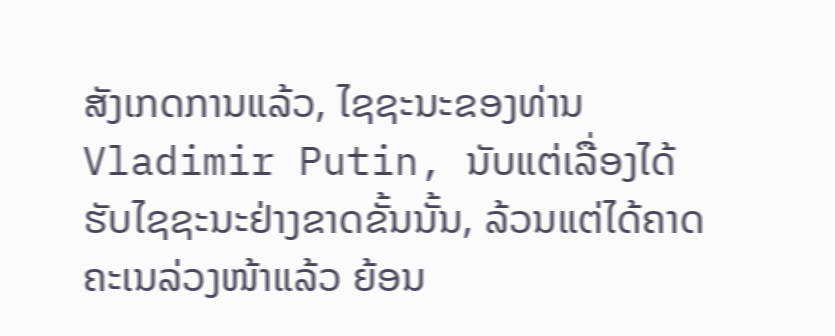ສັງເກດການແລ້ວ, ໄຊຊະນະຂອງທ່ານ Vladimir Putin, ນັບແຕ່ເລື່ອງໄດ້ຮັບໄຊຊະນະຢ່າງຂາດຂັ້ນນັ້ນ, ລ້ວນແຕ່ໄດ້ຄາດຄະເນລ່ວງໜ້າແລ້ວ ຍ້ອນ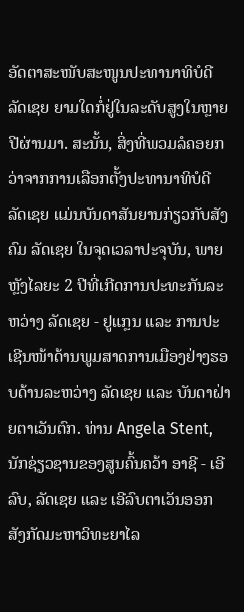ອັດຕາສະໜັບສະໜູນປະທານາທິບໍດີ ລັດເຊຍ ຍາມໃດກໍ່ຢູ່ໃນລະດັບສູງໃນຫຼາຍປີຜ່ານມາ. ສະນັ້ນ, ສິ່ງທີ່ພວມລໍຄອຍກວ່າຈາກການເລືອກຕັ້ງປະທານາທິບໍດີ ລັດເຊຍ ແມ່ນບັນດາສັນຍານກ່ຽວກັບສັງຄົມ ລັດເຊຍ ໃນຈຸດເວລາປະຈຸບັນ, ພາຍຫຼັງໄລຍະ 2 ປີທີ່ເກີດການປະທະກັນລະຫວ່າງ ລັດເຊຍ - ຢູແກຼນ ແລະ ການປະເຊີນໜ້າດ້ານພູມສາດການເມືອງຢ່າງຮອບດ້ານລະຫວ່າງ ລັດເຊຍ ແລະ ບັນດາຝ່າຍຕາເວັນຕົກ. ທ່ານ Angela Stent, ນັກຊ່ຽວຊານຂອງສູນຄົ້ນຄວ້າ ອາຊີ - ເອີລົບ, ລັດເຊຍ ແລະ ເອີລົບຕາເວັນອອກ ສັງກັດມະຫາວິທະຍາໄລ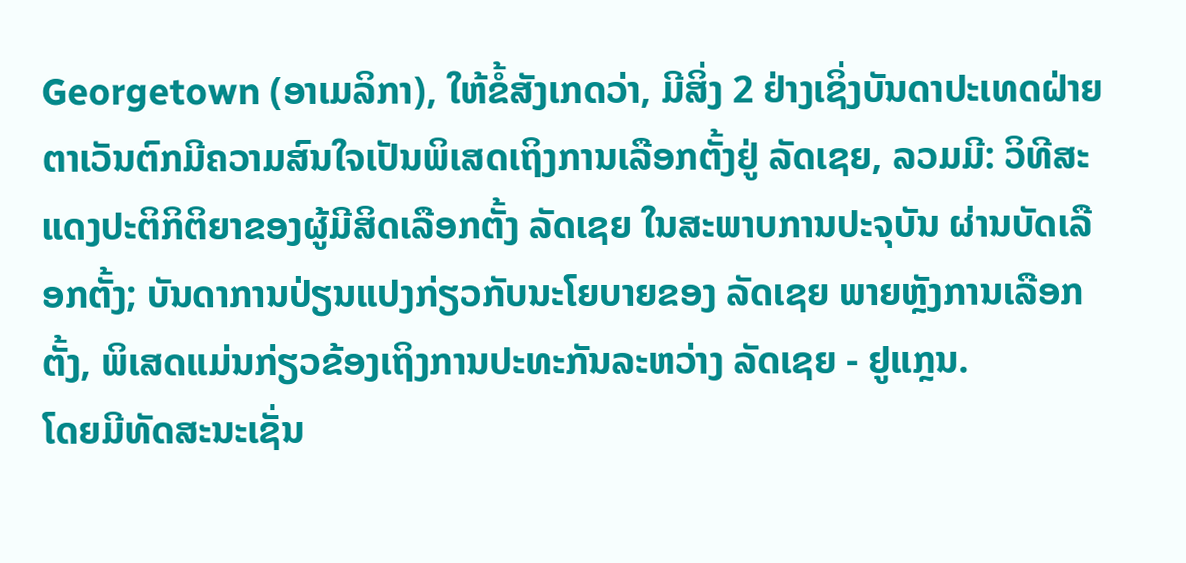Georgetown (ອາເມລິກາ), ໃຫ້ຂໍ້ສັງເກດວ່າ, ມີສິ່ງ 2 ຢ່າງເຊິ່ງບັນດາປະເທດຝ່າຍຕາເວັນຕົກມີຄວາມສົນໃຈເປັນພິເສດເຖິງການເລືອກຕັ້ງຢູ່ ລັດເຊຍ, ລວມມີ: ວິທີສະແດງປະຕິກິຕິຍາຂອງຜູ້ມີສິດເລືອກຕັ້ງ ລັດເຊຍ ໃນສະພາບການປະຈຸບັນ ຜ່ານບັດເລືອກຕັ້ງ; ບັນດາການປ່ຽນແປງກ່ຽວກັບນະໂຍບາຍຂອງ ລັດເຊຍ ພາຍຫຼັງການເລືອກຕັ້ງ, ພິເສດແມ່ນກ່ຽວຂ້ອງເຖິງການປະທະກັນລະຫວ່າງ ລັດເຊຍ - ຢູແກຼນ.
ໂດຍມີທັດສະນະເຊັ່ນ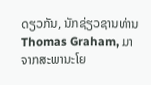ດຽວກັນ, ນັກຊ່ຽວຊານທ່ານ Thomas Graham, ມາຈາກສະພານະໂຍ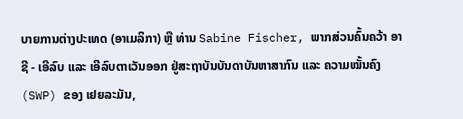ບາຍການຕ່າງປະເທດ (ອາເມລິກາ) ຫຼື ທ່ານ Sabine Fischer, ພາກສ່ວນຄົ້ນຄວ້າ ອາຊີ - ເອີລົບ ແລະ ເອີລົບຕາເວັນອອກ ຢູ່ສະຖາບັນບັນດາບັນຫາສາກົນ ແລະ ຄວາມໝັ້ນຄົງ (SWP) ຂອງ ເຢຍລະມັນ,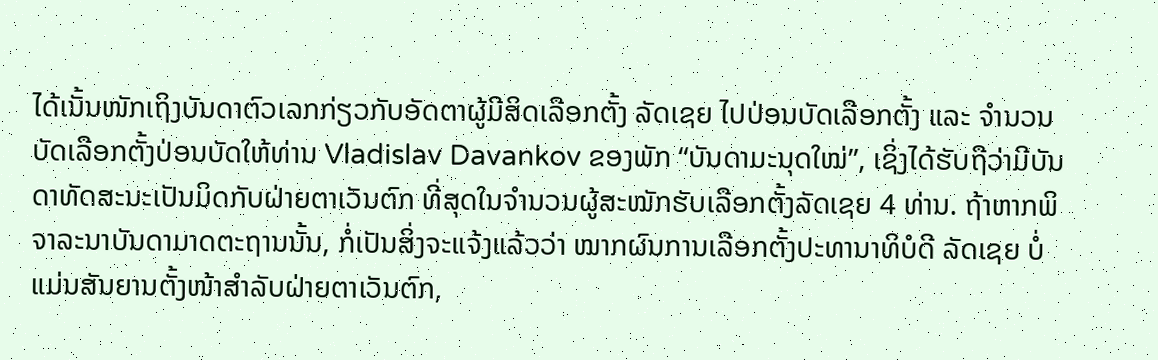ໄດ້ເນັ້ນໜັກເຖິງບັນດາຕົວເລກກ່ຽວກັບອັດຕາຜູ້ມີສິດເລືອກຕັ້ງ ລັດເຊຍ ໄປປ່ອນບັດເລືອກຕັ້ງ ແລະ ຈຳນວນບັດເລືອກຕັ້ງປ່ອນບັດໃຫ້ທ່ານ Vladislav Davankov ຂອງພັກ “ບັນດາມະນຸດໃໝ່”, ເຊິ່ງໄດ້ຮັບຖືວ່າມີບັນດາທັດສະນະເປັນມິດກັບຝ່າຍຕາເວັນຕົກ ທີ່ສຸດໃນຈຳນວນຜູ້ສະໝັກຮັບເລືອກຕັ້ງລັດເຊຍ 4 ທ່ານ. ຖ້າຫາກພິຈາລະນາບັນດາມາດຕະຖານນັ້ນ, ກໍ່ເປັນສິ່ງຈະແຈ້ງແລ້ວວ່າ ໝາກຜົນການເລືອກຕັ້ງປະທານາທິບໍດີ ລັດເຊຍ ບໍ່ແມ່ນສັນຍານຕັ້ງໜ້າສຳລັບຝ່າຍຕາເວັນຕົກ,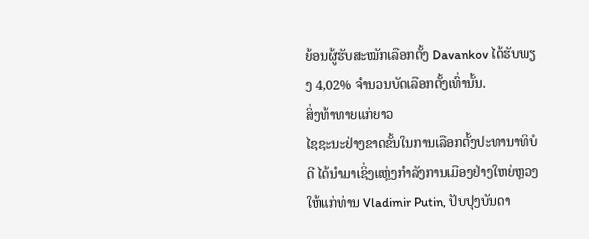ຍ້ອນຜູ້ຮັບສະໝັກເລືອກຕັ້ງ Davankov ໄດ້ຮັບພຽງ 4,02% ຈຳນວນບັດເລືອກຕັ້ງເທົ່ານັ້ນ.
ສິ່ງທ້າທາຍແກ່ຍາວ
ໄຊຊະນະຢ່າງຂາດຂັ້ນໃນການເລືອກຕັ້ງປະທານາທິບໍດີ ໄດ້ນຳມາເຊິ່ງແຫຼ່ງກຳລັງການເມືອງຢ່າງໃຫຍ່ຫຼວງໃຫ້ແກ່ທ່ານ Vladimir Putin, ປັບປຸງບັນດາ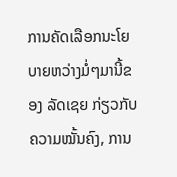ການຄັດເລືອກນະໂຍບາຍຫວ່າງມໍ່ໆມານີ້ຂອງ ລັດເຊຍ ກ່ຽວກັບຄວາມໝັ້ນຄົງ, ການ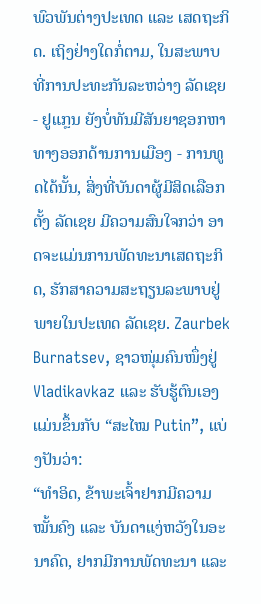ພົວພັນຕ່າງປະເທດ ແລະ ເສດຖະກິດ. ເຖິງຢ່າງໃດກໍ່ຕາມ, ໃນສະພາບທີ່ການປະທະກັນລະຫວ່າງ ລັດເຊຍ - ຢູແກຼນ ຍັງບໍ່ທັນມີສັນຍາຊອກຫາທາງອອກດ້ານການເມືອງ - ການທູດໄດ້ນັ້ນ, ສິ່ງທີ່ບັນດາຜູ້ມີສິດເລືອກຕັ້ງ ລັດເຊຍ ມີຄວາມສົນໃຈກວ່າ ອາດຈະແມ່ນການພັດທະນາເສດຖະກິດ, ຮັກສາຄວາມສະຖຽນລະພາບຢູ່ພາຍໃນປະເທດ ລັດເຊຍ. Zaurbek Burnatsev, ຊາວໜຸ່ມຄົນໜຶ່ງຢູ່ Vladikavkaz ແລະ ຮັບຮູ້ຕົນເອງແມ່ນຂຶ້ນກັບ “ສະໄໝ Putin”, ແບ່ງປັນວ່າ:
“ທຳອິດ, ຂ້າພະເຈົ້າຢາກມີຄວາມໝັ້ນຄົງ ແລະ ບັນດາແງ່ຫວັງໃນອະນາຄົດ, ຢາກມີການພັດທະນາ ແລະ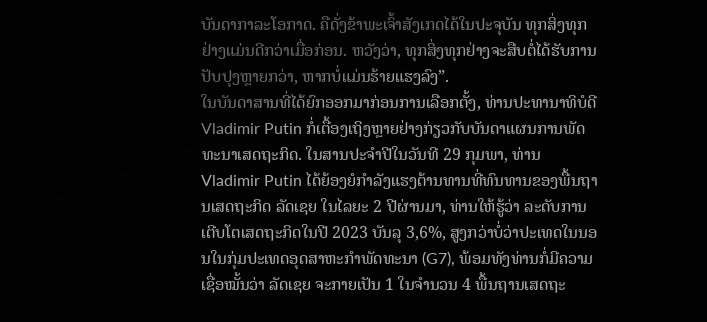ບັນດາກາລະໂອກາດ. ຄືດັ່ງຂ້າພະເຈົ້າສັງເກດໄດ້ໃນປະຈຸບັນ ທຸກສິ່ງທຸກຢ່າງແມ່ນດີກວ່າເມື່ອກ່ອນ. ຫວັງວ່າ, ທຸກສິ່ງທຸກຢ່າງຈະສືບຕໍ່ໄດ້ຮັບການປັບປຸງຫຼາຍກວ່າ, ຫາກບໍ່ແມ່ນຮ້າຍແຮງລົງ”.
ໃນບັນດາສານທີ່ໄດ້ຍົກອອກມາກ່ອນການເລືອກຕັ້ງ, ທ່ານປະທານາທິບໍດີ Vladimir Putin ກໍ່ເຕື້ອງເຖິງຫຼາຍຢ່າງກ່ຽວກັບບັນດາແຜນການພັດທະນາເສດຖະກິດ. ໃນສານປະຈຳປີໃນວັນທີ 29 ກຸມພາ, ທ່ານ Vladimir Putin ໄດ້ຍ້ອງຍໍກຳລັງແຮງຕ້ານທານທີ່ທົນທານຂອງພື້ນຖານເສດຖະກິດ ລັດເຊຍ ໃນໄລຍະ 2 ປີຜ່ານມາ, ທ່ານໃຫ້ຮູ້ວ່າ ລະດັບການເຕີບໂຕເສດຖະກິດໃນປີ 2023 ບັນລຸ 3,6%, ສູງກວ່າບໍ່ວ່າປະເທດໃນນອນໃນກຸ່ມປະເທດອຸດສາຫະກຳພັດທະນາ (G7), ພ້ອມທັງທ່ານກໍ່ມີຄວາມເຊື່ອໝັ້ນວ່າ ລັດເຊຍ ຈະກາຍເປັນ 1 ໃນຈຳນວນ 4 ພື້ນຖານເສດຖະ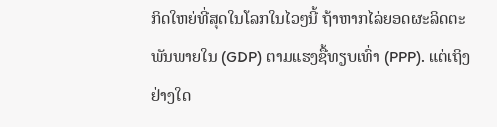ກິດໃຫຍ່ທີ່ສຸດໃນໂລກໃນໄວໆນີ້ ຖ້າຫາກໄລ່ຍອດຜະລິດຕະພັນພາຍໃນ (GDP) ຕາມແຮງຊື້ທຽບເທົ່າ (PPP). ແຕ່ເຖິງຢ່າງໃດ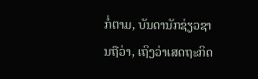ກໍ່ຕາມ, ບັນດານັກຊ່ຽວຊານຖືວ່າ, ເຖິງວ່າເສດຖະກິດ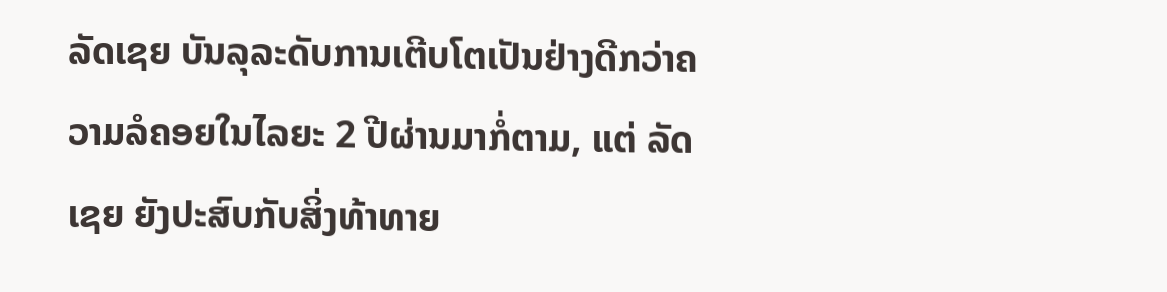ລັດເຊຍ ບັນລຸລະດັບການເຕີບໂຕເປັນຢ່າງດີກວ່າຄວາມລໍຄອຍໃນໄລຍະ 2 ປີຜ່ານມາກໍ່ຕາມ, ແຕ່ ລັດເຊຍ ຍັງປະສົບກັບສິ່ງທ້າທາຍ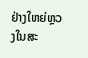ຢ່າງໃຫຍ່ຫຼວງໃນສະ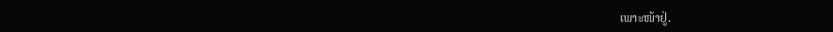ເພາະໜ້າຢູ່.